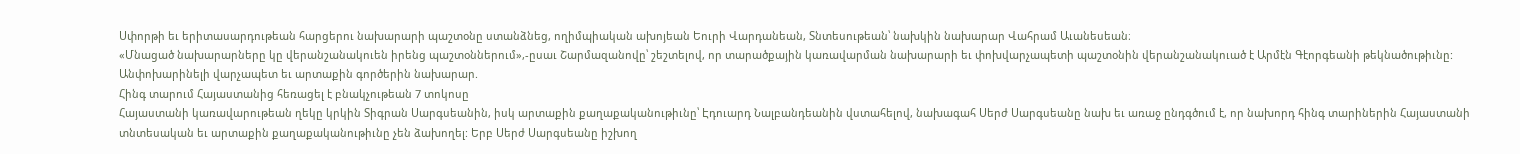Սփորթի եւ երիտասարդութեան հարցերու նախարարի պաշտօնը ստանձնեց, ողիմպիական ախոյեան Եուրի Վարդանեան, Տնտեսութեան՝ նախկին նախարար Վահրամ Աւանեսեան։
«Մնացած նախարարները կը վերանշանակուեն իրենց պաշտօններում»,-ըսաւ Շարմազանովը՝ շեշտելով, որ տարածքային կառավարման նախարարի եւ փոխվարչապետի պաշտօնին վերանշանակուած է Արմէն Գէորգեանի թեկնածութիւնը:
Անփոխարինելի վարչապետ եւ արտաքին գործերին նախարար.
Հինգ տարում Հայաստանից հեռացել է բնակչութեան 7 տոկոսը
Հայաստանի կառավարութեան ղեկը կրկին Տիգրան Սարգսեանին, իսկ արտաքին քաղաքականութիւնը՝ Էդուարդ Նալբանդեանին վստահելով, նախագահ Սերժ Սարգսեանը նախ եւ առաջ ընդգծում է, որ նախորդ հինգ տարիներին Հայաստանի տնտեսական եւ արտաքին քաղաքականութիւնը չեն ձախողել: Երբ Սերժ Սարգսեանը իշխող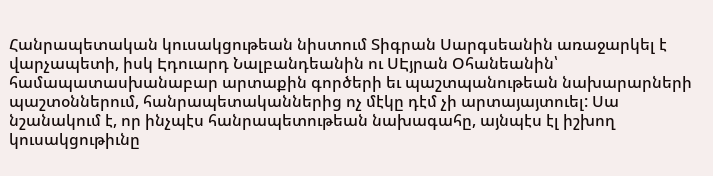Հանրապետական կուսակցութեան նիստում Տիգրան Սարգսեանին առաջարկել է վարչապետի, իսկ Էդուարդ Նալբանդեանին ու ՍԷյրան Օհանեանին՝ համապատասխանաբար արտաքին գործերի եւ պաշտպանութեան նախարարների պաշտօններում, հանրապետականներից ոչ մէկը դէմ չի արտայայտուել: Սա նշանակում է, որ ինչպէս հանրապետութեան նախագահը, այնպէս էլ իշխող կուսակցութիւնը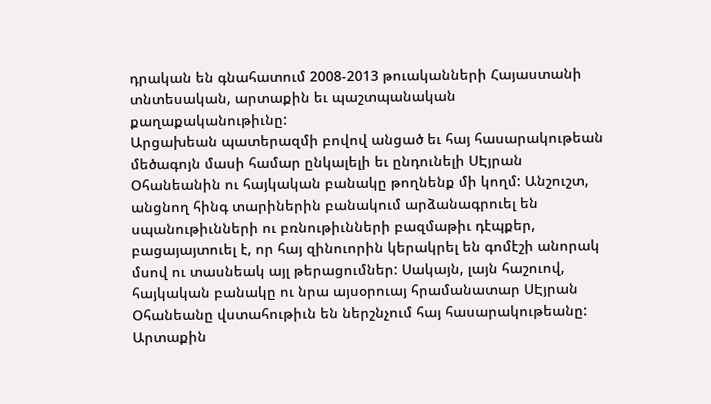դրական են գնահատում 2008-2013 թուականների Հայաստանի տնտեսական, արտաքին եւ պաշտպանական քաղաքականութիւնը:
Արցախեան պատերազմի բովով անցած եւ հայ հասարակութեան մեծագոյն մասի համար ընկալելի եւ ընդունելի ՍԷյրան Օհանեանին ու հայկական բանակը թողնենք մի կողմ: Անշուշտ, անցնող հինգ տարիներին բանակում արձանագրուել են սպանութիւնների ու բռնութիւնների բազմաթիւ դէպքեր, բացայայտուել է, որ հայ զինուորին կերակրել են գոմէշի անորակ մսով ու տասնեակ այլ թերացումներ: Սակայն, լայն հաշուով, հայկական բանակը ու նրա այսօրուայ հրամանատար ՍԷյրան Օհանեանը վստահութիւն են ներշնչում հայ հասարակութեանը:
Արտաքին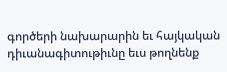գործերի նախարարին եւ հայկական դիւանագիտութիւնը եւս թողնենք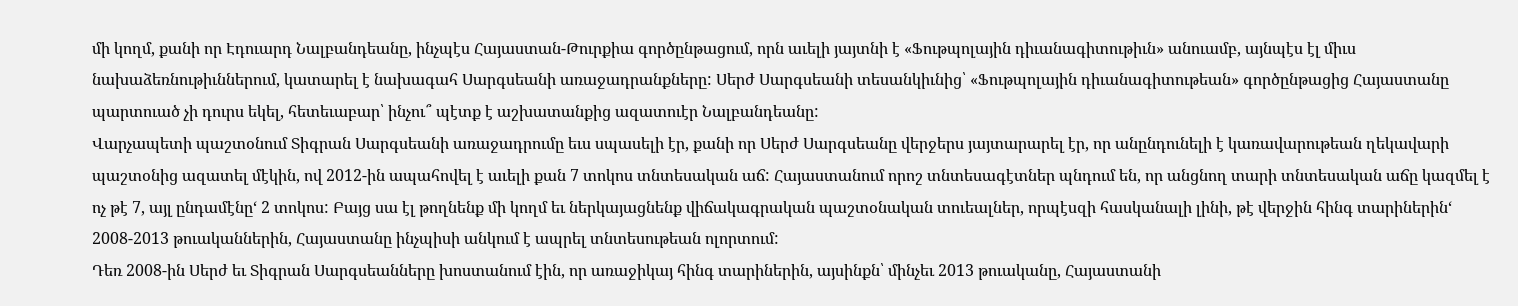մի կողմ, քանի որ Էդուարդ Նալբանդեանը, ինչպէս Հայաստան-Թուրքիա գործընթացում, որն աւելի յայտնի է «Ֆութպոլային դիւանագիտութիւն» անուամբ, այնպէս էլ միւս նախաձեռնութիւններում, կատարել է նախագահ Սարգսեանի առաջադրանքները: Սերժ Սարգսեանի տեսանկիւնից՝ «Ֆութպոլային դիւանագիտութեան» գործընթացից Հայաստանը պարտուած չի դուրս եկել, հետեւաբար՝ ինչու՞ պէտք է աշխատանքից ազատուէր Նալբանդեանը:
Վարչապետի պաշտօնում Տիգրան Սարգսեանի առաջադրումը եւս սպասելի էր, քանի որ Սերժ Սարգսեանը վերջերս յայտարարել էր, որ անընդունելի է կառավարութեան ղեկավարի պաշտօնից ազատել մէկին, ով 2012-ին ապահովել է աւելի քան 7 տոկոս տնտեսական աճ: Հայաստանում որոշ տնտեսագէտներ պնդում են, որ անցնող տարի տնտեսական աճը կազմել է ոչ թէ 7, այլ ընդամէնը‘ 2 տոկոս: Բայց սա էլ թողնենք մի կողմ եւ ներկայացնենք վիճակագրական պաշտօնական տուեալներ, որպէսզի հասկանալի լինի, թէ վերջին հինգ տարիներին‘ 2008-2013 թուականներին, Հայաստանը ինչպիսի անկում է ապրել տնտեսութեան ոլորտում:
Դեռ 2008-ին Սերժ եւ Տիգրան Սարգսեանները խոստանում էին, որ առաջիկայ հինգ տարիներին, այսինքն՝ մինչեւ 2013 թուականը, Հայաստանի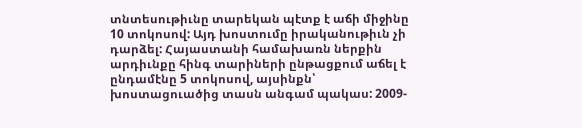տնտեսութիւնը տարեկան պէտք է աճի միջինը 10 տոկոսով: Այդ խոստումը իրականութիւն չի դարձել: Հայաստանի համախառն ներքին արդիւնքը հինգ տարիների ընթացքում աճել է ընդամէնը 5 տոկոսով, այսինքն՝ խոստացուածից տասն անգամ պակաս: 2009-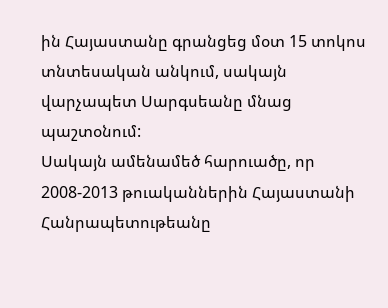ին Հայաստանը գրանցեց մօտ 15 տոկոս տնտեսական անկում, սակայն վարչապետ Սարգսեանը մնաց պաշտօնում:
Սակայն ամենամեծ հարուածը, որ 2008-2013 թուականներին Հայաստանի Հանրապետութեանը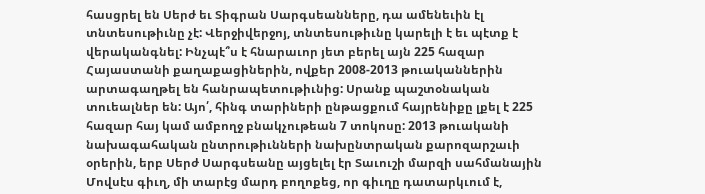հասցրել են Սերժ եւ Տիգրան Սարգսեանները, դա ամենեւին էլ տնտեսութիւնը չէ: Վերջիվերջոյ, տնտեսութիւնը կարելի է եւ պէտք է վերականգնել: Ինչպէ՞ս է հնարաւոր յետ բերել այն 225 հազար Հայաստանի քաղաքացիներին, ովքեր 2008-2013 թուականներին արտագաղթել են հանրապետութիւնից: Սրանք պաշտօնական տուեալներ են: Այո՛, հինգ տարիների ընթացքում հայրենիքը լքել է 225 հազար հայ կամ ամբողջ բնակչութեան 7 տոկոսը: 2013 թուականի նախագահական ընտրութիւնների նախընտրական քարոզարշաւի օրերին, երբ Սերժ Սարգսեանը այցելել էր Տաւուշի մարզի սահմանային Մովսէս գիւղ, մի տարէց մարդ բողոքեց, որ գիւղը դատարկւում է,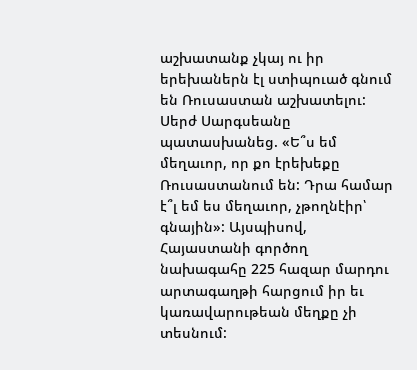աշխատանք չկայ ու իր երեխաներն էլ ստիպուած գնում են Ռուսաստան աշխատելու: Սերժ Սարգսեանը պատասխանեց. «Ե՞ս եմ մեղաւոր, որ քո էրեխեքը Ռուսաստանում են: Դրա համար է՞լ եմ ես մեղաւոր, չթողնէիր՝ գնային»: Այսպիսով, Հայաստանի գործող նախագահը 225 հազար մարդու արտագաղթի հարցում իր եւ կառավարութեան մեղքը չի տեսնում: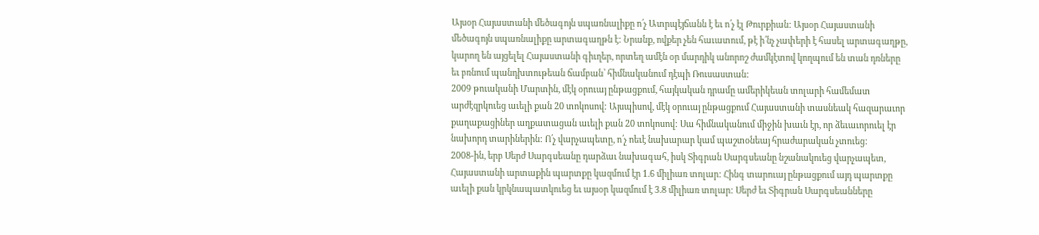Այսօր Հայաստանի մեծագոյն սպառնալիքը ո՛չ Ատրպէյճանն է եւ ո՛չ էլ Թուրքիան: Այսօր Հայաստանի մեծագոյն սպառնալիքը արտագաղթն է: Նրանք, ովքեր չեն հաւատում, թէ ի՛նչ չափերի է հասել արտագաղթը, կարող են այցելել Հայաստանի գիւղեր, որտեղ ամէն օր մարդիկ անորոշ ժամկէտով կողպում են տան դռները եւ բռնում պանդխտութեան ճամբան՝ հիմնականում դէպի Ռուսաստան:
2009 թուականի Մարտին, մէկ օրուայ ընթացքում, հայկական դրամը ամերիկեան տոլարի համեմատ արժէզրկուեց աւելի քան 20 տոկոսով: Այսպիսով, մէկ օրուայ ընթացքում Հայաստանի տասնեակ հազարաւոր քաղաքացիներ աղքատացան աւելի քան 20 տոկոսով: Սա հիմնականում միջին խաւն էր, որ ձեւաւորուել էր նախորդ տարիներին: Ո՛չ վարչապետը, ո՛չ ոեւէ նախարար կամ պաշտօնեայ հրաժարական չտուեց:
2008-ին, երբ Սերժ Սարգսեանը դարձաւ նախագահ, իսկ Տիգրան Սարգսեանը նշանակուեց վարչապետ, Հայաստանի արտաքին պարտքը կազմում էր 1.6 միլիառ տոլար: Հինգ տարուայ ընթացքում այդ պարտքը աւելի քան կրկնապատկուեց եւ այսօր կազմում է 3.8 միլիառ տոլար: Սերժ եւ Տիգրան Սարգսեանները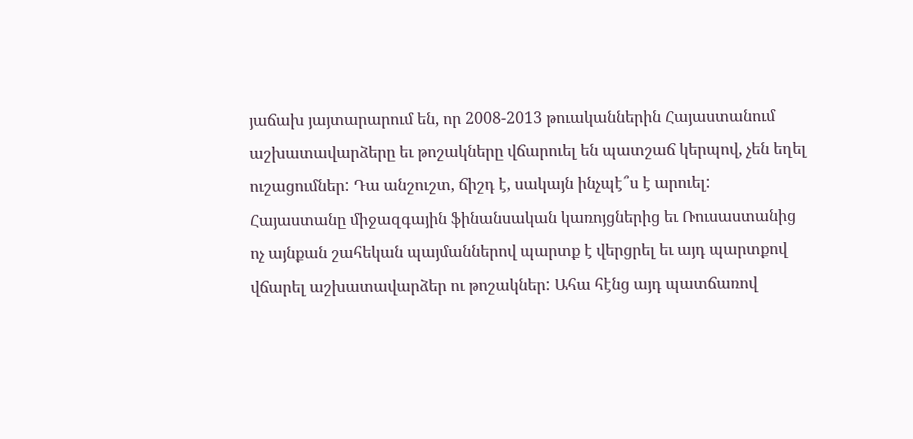յաճախ յայտարարում են, որ 2008-2013 թուականներին Հայաստանում աշխատավարձերը եւ թոշակները վճարուել են պատշաճ կերպով, չեն եղել ուշացումներ: Դա անշուշտ, ճիշդ է, սակայն ինչպէ՞ս է արուել: Հայաստանը միջազգային ֆինանսական կառոյցներից եւ Ռուսաստանից ոչ այնքան շահեկան պայմաններով պարտք է վերցրել եւ այդ պարտքով վճարել աշխատավարձեր ու թոշակներ: Ահա հէնց այդ պատճառով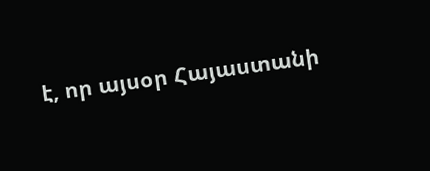է, որ այսօր Հայաստանի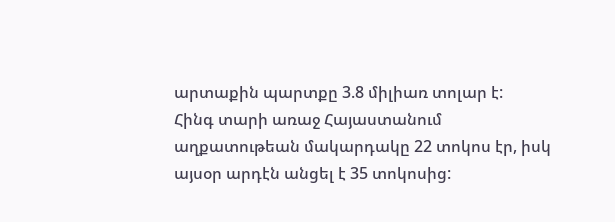արտաքին պարտքը 3.8 միլիառ տոլար է:
Հինգ տարի առաջ Հայաստանում աղքատութեան մակարդակը 22 տոկոս էր, իսկ այսօր արդէն անցել է 35 տոկոսից: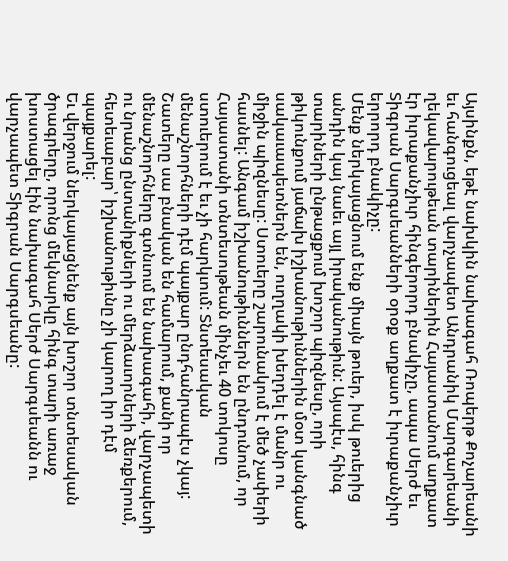Այսինքն, եթէ նախկին նախագահ Ռոպերթ Քոչարեանի եւ հանգուցեալ վարչապետ Անդրանիկ Մարգարեանի ղեկավարութեան տարիներին Հայաստանում աղքատ էր իւրաքանչիւր հինգերորդ բնակիչը, ապա Սերժ եւ Տիգրան Սարգսեանների օրօք աղքատ է իւրաքանչիւր երրորդ բնակիչը:
Մենք ներկայացնում ենք միայն թուեր, իսկ թուերից անդին կայ նաեւ այլ իրականութիւն: Այսպէս, հինգ տարիների ընթացքում խոշոր պիզնեսը, որի թիկունքում յաճախ իշխանութիւններին մօտ կանգնած սակաւապետներն են, ուղղակի խեղդել է մանր ու միջին պիզնեսը: Ստուերը շարունակում է մեծ չափերի հասնել: Անգամ իշխանութիւններն են ընդունում, որ Հայաստանի տնտեսութեան մինչեւ 40 տոկոսը ստուերում է եւ չի հարկւում: Տնտեսական մենաշնորհների դէմ պայքար ընդհանրապէս չկայ: Շատերը սա բնական են համարում, քանի որ մենաշնորհները գտնւում են նախագահի, վարչապետի ու նրանց ընտանիքների ու մերձաւորների ձեռքերում, հետեւաբար՝ իշխանութիւնը չի կարող իր դէմ պայքարել:
Եւ վերջում ներկայացնենք այն խոշոր տնտեսական ծրագրերը, որոնց մեկնարկը հինգ տարի առաջ խոստացել էին նախագահ Սերժ Սարգսեանն ու վարչապետ Տիգրան Սարգսեանը: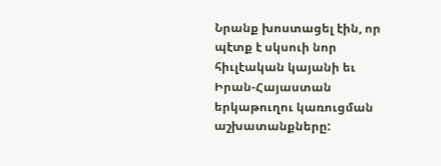Նրանք խոստացել էին, որ պէտք է սկսուի նոր հիւլէական կայանի եւ Իրան-Հայաստան երկաթուղու կառուցման աշխատանքները: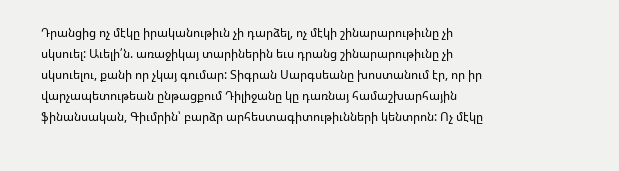Դրանցից ոչ մէկը իրականութիւն չի դարձել, ոչ մէկի շինարարութիւնը չի սկսուել: Աւելի՛ն. առաջիկայ տարիներին եւս դրանց շինարարութիւնը չի սկսուելու, քանի որ չկայ գումար: Տիգրան Սարգսեանը խոստանում էր, որ իր վարչապետութեան ընթացքում Դիլիջանը կը դառնայ համաշխարհային ֆինանսական, Գիւմրին՝ բարձր արհեստագիտութիւնների կենտրոն: Ոչ մէկը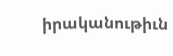իրականութիւն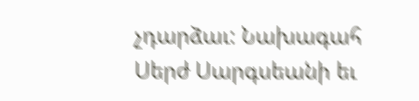չդարձաւ: Նախագահ Սերժ Սարգսեանի եւ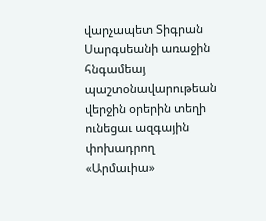վարչապետ Տիգրան Սարգսեանի առաջին հնգամեայ պաշտօնավարութեան վերջին օրերին տեղի ունեցաւ ազգային փոխադրող «Արմաւիա»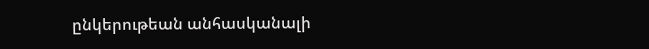ընկերութեան անհասկանալի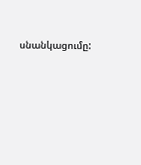սնանկացումը: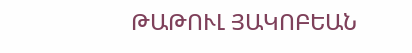ԹԱԹՈՒԼ ՅԱԿՈԲԵԱՆ